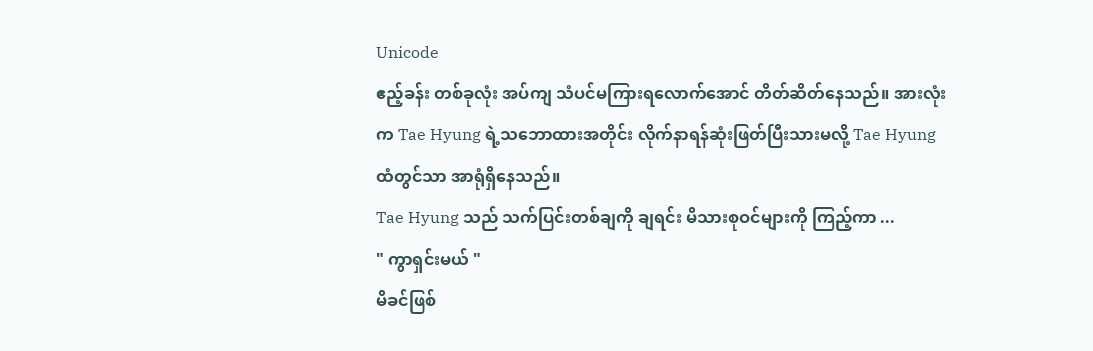Unicode
ဧည့်ခန်း တစ်ခုလုံး အပ်ကျ သံပင်မကြားရလောက်အောင် တိတ်ဆိတ်နေသည်။ အားလုံးက Tae Hyung ရဲ့သဘောထားအတိုင်း လိုက်နာရန်ဆုံးဖြတ်ပြီးသားမလို့ Tae Hyung ထံတွင်သာ အာရုံရှိနေသည်။
Tae Hyung သည် သက်ပြင်းတစ်ချကို ချရင်း မိသားစုဝင်များကို ကြည့်ကာ ...
" ကွာရှင်းမယ် "
မိခင်ဖြစ်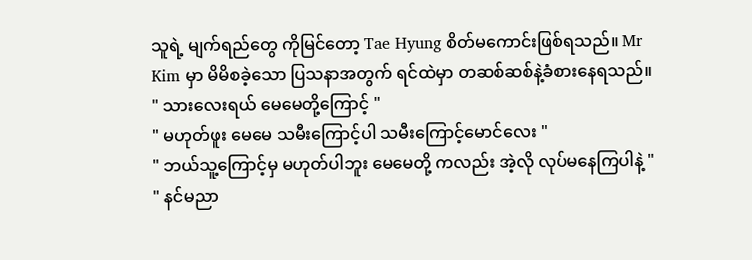သူရဲ့ မျက်ရည်တွေ ကိုမြင်တော့ Tae Hyung စိတ်မကောင်းဖြစ်ရသည်။ Mr Kim မှာ မိမိစခဲ့သော ပြသနာအတွက် ရင်ထဲမှာ တဆစ်ဆစ်နဲ့ခံစားနေရသည်။
" သားလေးရယ် မေမေတို့ကြောင့် "
" မဟုတ်ဖူး မေမေ သမီးကြောင့်ပါ သမီးကြောင့်မောင်လေး "
" ဘယ်သူ့ကြောင့်မှ မဟုတ်ပါဘူး မေမေတို့ ကလည်း အဲ့လို လုပ်မနေကြပါနဲ့ "
" နင်မညာ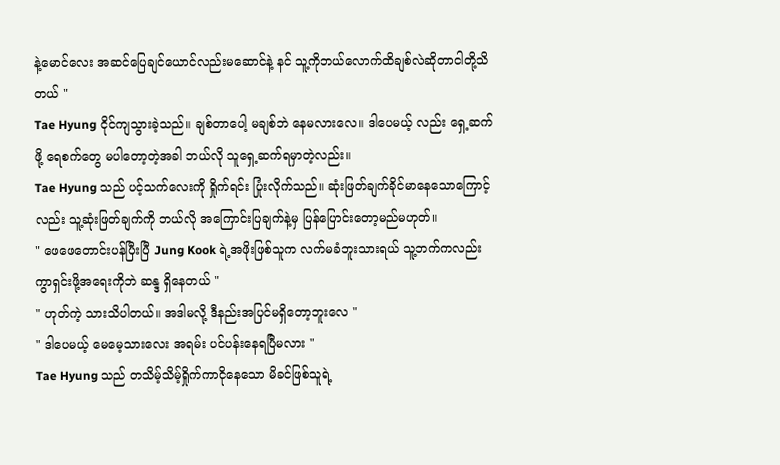နဲ့မောင်လေး အဆင်ပြေချင်ယောင်လည်းမဆောင်နဲ့ နင် သူ့ကိုဘယ်လောက်ထိချစ်လဲဆိုတာငါတို့သိတယ် "
Tae Hyung ငိုင်ကျသွားခဲ့သည်။ ချစ်တာပေါ့ မချစ်ဘဲ နေမလားလေ။ ဒါပေမယ့် လည်း ရှေ့ဆက်ဖို့ ရေစက်တွေ မပါတော့တဲ့အခါ ဘယ်လို သူရှေ့ဆက်ရမှာတဲ့လည်း။
Tae Hyung သည် ပင့်သက်လေးကို ရှိုက်ရင်း ပြုံးလိုက်သည်။ ဆုံးဖြတ်ချက်ခိုင်မာနေသောကြောင့်လည်း သူ့ဆုံးဖြတ်ချက်ကို ဘယ်လို အကြောင်းပြချက်နဲ့မှ ပြန်ပြောင်းတော့မည်မဟုတ်။
" ဖေဖေတောင်းပန်ပြီးပြီ Jung Kook ရဲ့အဖိုးဖြစ်သူက လက်မခံဘူးသားရယ် သူ့ဘက်ကလည်း ကွာရှင်းဖို့အရေးကိုဘဲ ဆန္ဒ ရှိနေတယ် "
" ဟုတ်ကဲ့ သားသိပါတယ်။ အဒါမလို့ ဒီနည်းအပြင်မရှိတော့ဘူးလေ "
" ဒါပေမယ့် မေမေ့သားလေး အရမ်း ပင်ပန်းနေရပြီမလား "
Tae Hyung သည် တသိမ့်သိမ့်ရှိုက်ကာငိုနေသော မိခင်ဖြစ်သူရဲ့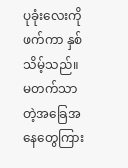ပုခုံးလေးကို ဖက်ကာ နှစ်သိမ့်သည်။ မတက်သာတဲ့အခြေအနေတွေကြား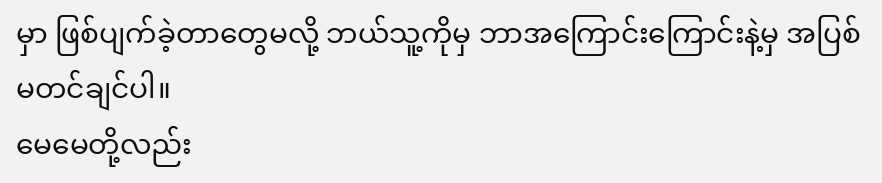မှာ ဖြစ်ပျက်ခဲ့တာတွေမလို့ ဘယ်သူ့ကိုမှ ဘာအကြောင်းကြောင်းနဲ့မှ အပြစ်မတင်ချင်ပါ။
မေမေတို့လည်း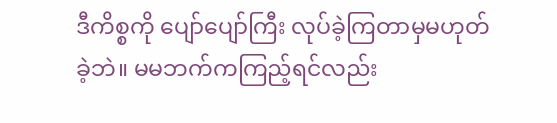ဒီကိစ္စကို ပျော်ပျော်ကြီး လုပ်ခဲ့ကြတာမှမဟုတ်ခဲ့ဘဲ။ မမဘက်ကကြည့်ရင်လည်း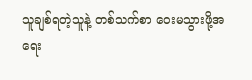သူချစ်ရတဲ့သူနဲ့ တစ်သက်စာ ဝေးမသွားဖို့အရေး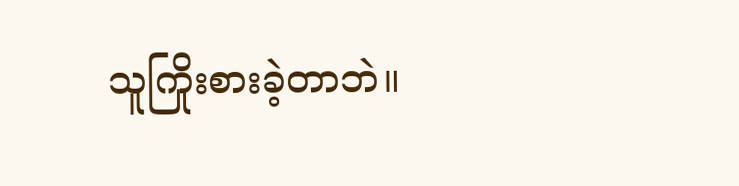သူကြိုးစားခဲ့တာဘဲ။